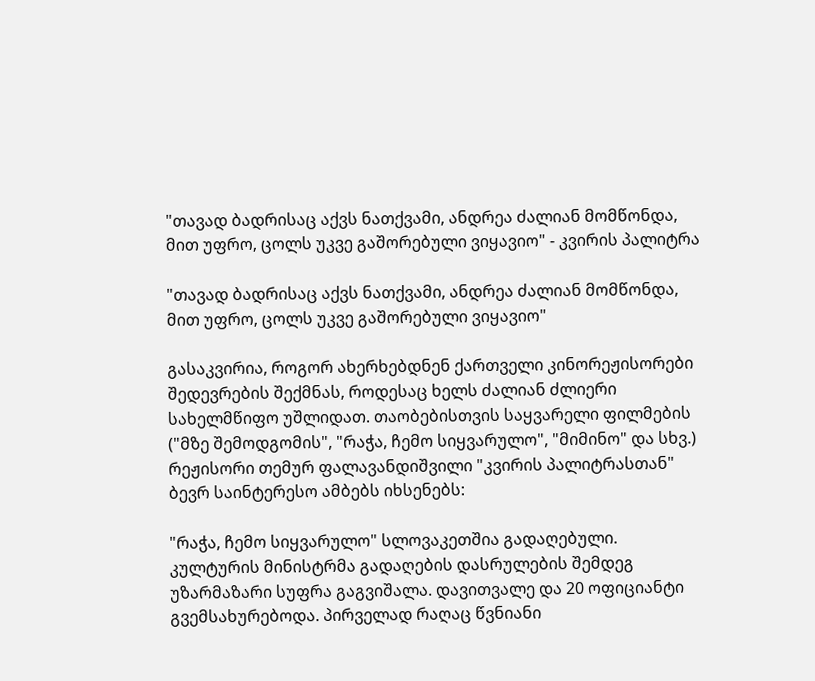"თავად ბადრისაც აქვს ნათქვამი, ანდრეა ძალიან მომწონდა, მით უფრო, ცოლს უკვე გაშორებული ვიყავიო" - კვირის პალიტრა

"თავად ბადრისაც აქვს ნათქვამი, ანდრეა ძალიან მომწონდა, მით უფრო, ცოლს უკვე გაშორებული ვიყავიო"

გასაკვირია, როგორ ახერხებდნენ ქართველი კინორეჟისორები შედევრების შექმნას, როდესაც ხელს ძალიან ძლიერი სახელმწიფო უშლიდათ. თაობებისთვის საყვარელი ფილმების ("მზე შემოდგომის", "რაჭა, ჩემო სიყვარულო", "მიმინო" და სხვ.) რეჟისორი თემურ ფალავანდიშვილი "კვირის პალიტრასთან" ბევრ საინტერესო ამბებს იხსენებს:

"რაჭა, ჩემო სიყვარულო" სლოვაკეთშია გადაღებული. კულტურის მინისტრმა გადაღების დასრულების შემდეგ უზარმაზარი სუფრა გაგვიშალა. დავითვალე და 20 ოფიციანტი გვემსახურებოდა. პირველად რაღაც წვნიანი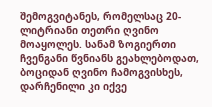შემოგვიტანეს, რომელსაც 20-ლიტრიანი თეთრი ღვინო მოაყოლეს. სანამ ზოგიერთი ჩვენგანი წვნიანს გეახლებოდათ, ბოციდან ღვინო ჩამოგვისხეს, დარჩენილი კი იქვე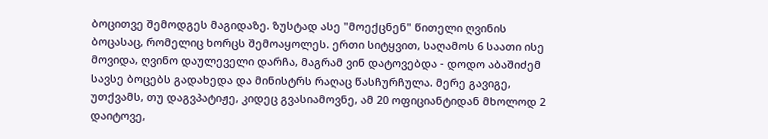ბოცითვე შემოდგეს მაგიდაზე. ზუსტად ასე "მოექცნენ" წითელი ღვინის ბოცასაც, რომელიც ხორცს შემოაყოლეს. ერთი სიტყვით, საღამოს 6 საათი ისე მოვიდა, ღვინო დაულეველი დარჩა, მაგრამ ვინ დატოვებდა - დოდო აბაშიძემ სავსე ბოცებს გადახედა და მინისტრს რაღაც წასჩურჩულა. მერე გავიგე, უთქვამს, თუ დაგვპატიჟე, კიდეც გვასიამოვნე, ამ 20 ოფიციანტიდან მხოლოდ 2 დაიტოვე,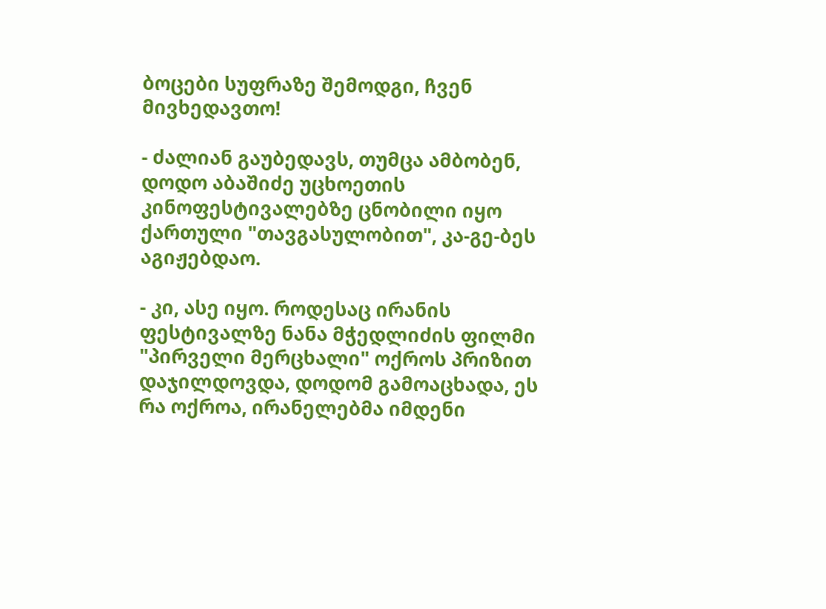ბოცები სუფრაზე შემოდგი, ჩვენ მივხედავთო!

- ძალიან გაუბედავს, თუმცა ამბობენ, დოდო აბაშიძე უცხოეთის კინოფესტივალებზე ცნობილი იყო ქართული "თავგასულობით", კა-გე-ბეს აგიჟებდაო.

- კი, ასე იყო. როდესაც ირანის ფესტივალზე ნანა მჭედლიძის ფილმი "პირველი მერცხალი" ოქროს პრიზით დაჯილდოვდა, დოდომ გამოაცხადა, ეს რა ოქროა, ირანელებმა იმდენი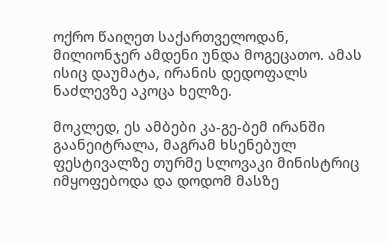ოქრო წაიღეთ საქართველოდან, მილიონჯერ ამდენი უნდა მოგეცათო. ამას ისიც დაუმატა, ირანის დედოფალს ნაძლევზე აკოცა ხელზე.

მოკლედ, ეს ამბები კა-გე-ბემ ირანში გაანეიტრალა, მაგრამ ხსენებულ ფესტივალზე თურმე სლოვაკი მინისტრიც იმყოფებოდა და დოდომ მასზე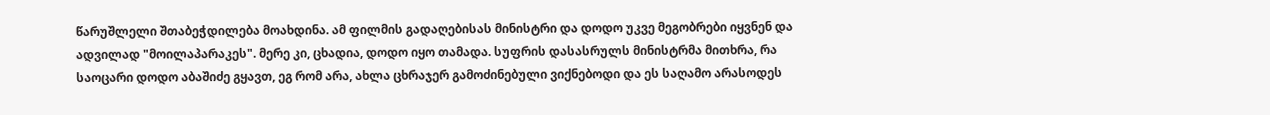წარუშლელი შთაბეჭდილება მოახდინა. ამ ფილმის გადაღებისას მინისტრი და დოდო უკვე მეგობრები იყვნენ და ადვილად "მოილაპარაკეს". მერე კი, ცხადია, დოდო იყო თამადა. სუფრის დასასრულს მინისტრმა მითხრა, რა საოცარი დოდო აბაშიძე გყავთ, ეგ რომ არა, ახლა ცხრაჯერ გამოძინებული ვიქნებოდი და ეს საღამო არასოდეს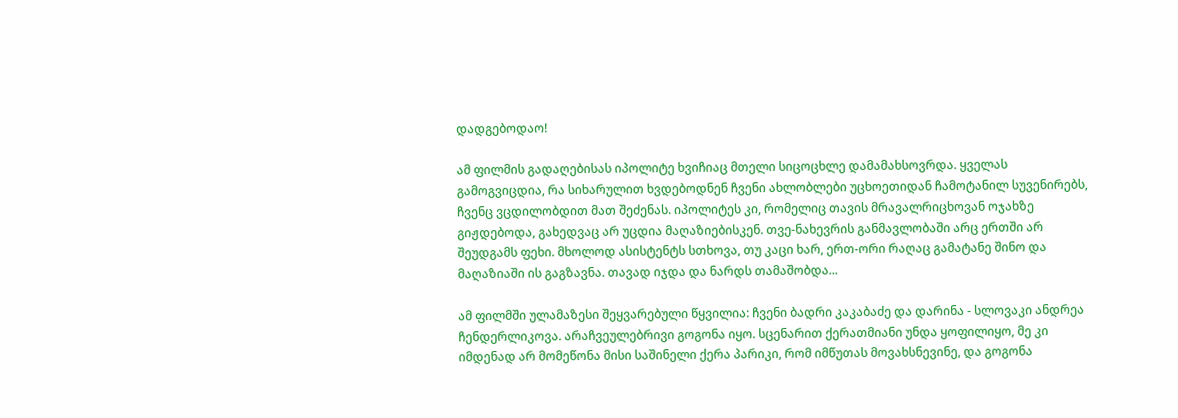დადგებოდაო!

ამ ფილმის გადაღებისას იპოლიტე ხვიჩიაც მთელი სიცოცხლე დამამახსოვრდა. ყველას გამოგვიცდია, რა სიხარულით ხვდებოდნენ ჩვენი ახლობლები უცხოეთიდან ჩამოტანილ სუვენირებს, ჩვენც ვცდილობდით მათ შეძენას. იპოლიტეს კი, რომელიც თავის მრავალრიცხოვან ოჯახზე გიჟდებოდა, გახედვაც არ უცდია მაღაზიებისკენ. თვე-ნახევრის განმავლობაში არც ერთში არ შეუდგამს ფეხი. მხოლოდ ასისტენტს სთხოვა, თუ კაცი ხარ, ერთ-ორი რაღაც გამატანე შინო და მაღაზიაში ის გაგზავნა. თავად იჯდა და ნარდს თამაშობდა...

ამ ფილმში ულამაზესი შეყვარებული წყვილია: ჩვენი ბადრი კაკაბაძე და დარინა - სლოვაკი ანდრეა ჩენდერლიკოვა. არაჩვეულებრივი გოგონა იყო. სცენარით ქერათმიანი უნდა ყოფილიყო, მე კი იმდენად არ მომეწონა მისი საშინელი ქერა პარიკი, რომ იმწუთას მოვახსნევინე, და გოგონა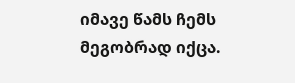იმავე წამს ჩემს მეგობრად იქცა.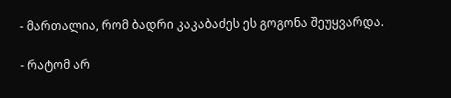- მართალია, რომ ბადრი კაკაბაძეს ეს გოგონა შეუყვარდა.

- რატომ არ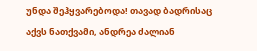უნდა შეჰყვარებოდა! თავად ბადრისაც აქვს ნათქვამი, ანდრეა ძალიან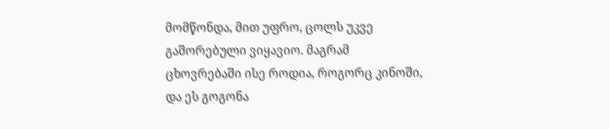მომწონდა, მით უფრო, ცოლს უკვე გაშორებული ვიყავიო. მაგრამ ცხოვრებაში ისე როდია, როგორც კინოში, და ეს გოგონა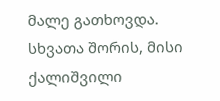მალე გათხოვდა. სხვათა შორის, მისი ქალიშვილი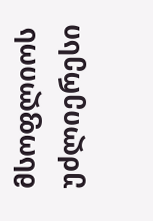მსოფლიოს უძლიერესი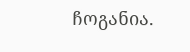ჩოგანია.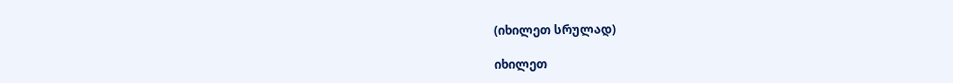(იხილეთ სრულად)

იხილეთ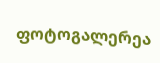ფოტოგალერეა